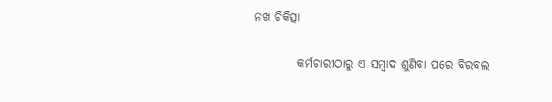ନଖ ଚିକିତ୍ସା

         କର୍ମଚାରୀଠାରୁ ଏ ସମ୍ବାଦ ଶୁଣିବା ପରେ ବିରବଲ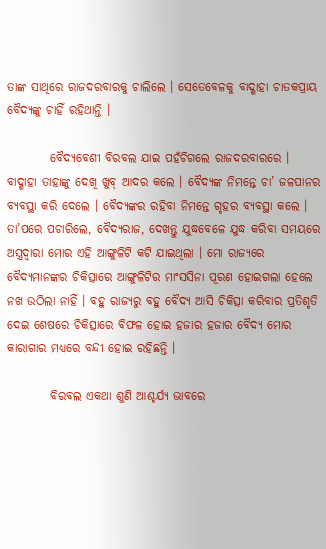ତାଙ୍କ ସାଥିରେ ରାଜଦରବାରକୁ ଚାଲିଲେ । ସେତେବେଳକୁ ବାଦ୍ଶାହା ଚାତକପ୍ରାୟ ବୈଦ୍ୟଙ୍କୁ ଚାହିଁ ରହିଥାନ୍ତି ।

         ବୈଦ୍ୟବେଶୀ ବିରବଲ ଯାଇ ପହଁଚିଗଲେ ରାଜଦରବାରରେ । ବାଦ୍ଶାହା ତାହାଙ୍କୁ ଦେଖି ଖୁବ୍ ଆଦର କଲେ । ବୈଦ୍ୟଙ୍କ ନିମନ୍ତେ ଚା’ ଜଳପାନର ବ୍ୟବସ୍ଥା କରି ଦେଲେ । ବୈଦ୍ୟଙ୍କର ରହିବା ନିମନ୍ତେ ଗୃହର ବ୍ୟବସ୍ଥା କଲେ । ତା’ପରେ ପଚାରିଲେ, ବୈଦ୍ୟରାଜ, ଦେଖନ୍ତୁ ଯୁଦ୍ଧବେଳେ ଯୁଦ୍ଧ କରିବା ସମୟରେ ଅସ୍ତ୍ରଦ୍ୱାରା ମୋର ଏହି ଆଙ୍ଗୁଳିଟି କଟି ଯାଇଥିଲା । ମୋ ରାଜ୍ୟରେ ବୈଦ୍ୟମାନଙ୍କର ଚିକିତ୍ସାରେ ଆଙ୍ଗୁଳିଟିର ମାଂସସିନା ପୂରଣ ହୋଇଗଲା ହେଲେ ନଖ ଉଠିଲା ନାହିଁ । ବହୁ ରାଜ୍ୟରୁ ବହୁ ବୈଦ୍ୟ ଆସି ଚିକିତ୍ସା କରିବାର ପ୍ରତିଶୃତି ଦେଇ ଶେଷରେ ଚିକିତ୍ସାରେ ବିଫଳ ହୋଇ ହଜାର ହଜାର ବୈଦ୍ୟ ମୋର କାରାଗାର ମଧ୍ୟରେ ବନ୍ଦୀ ହୋଇ ରହିଛନ୍ତି ।

         ବିରବଲ ଏକଥା ଶୁଣି ଆଶ୍ଚର୍ଯ୍ୟ ଭାବରେ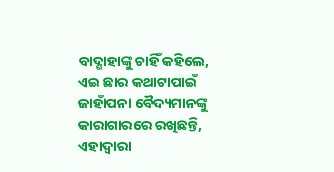ବାଦ୍ଶାହାଙ୍କୁ ଚାହିଁ କହିଲେ, ଏଇ ଛାର କଥାଟାପାଇଁ ଜାହାଁପନା ବୈଦ୍ୟମାନଙ୍କୁ କାରାଗାରରେ ରଖିଛନ୍ତି, ଏହାଦ୍ୱାରା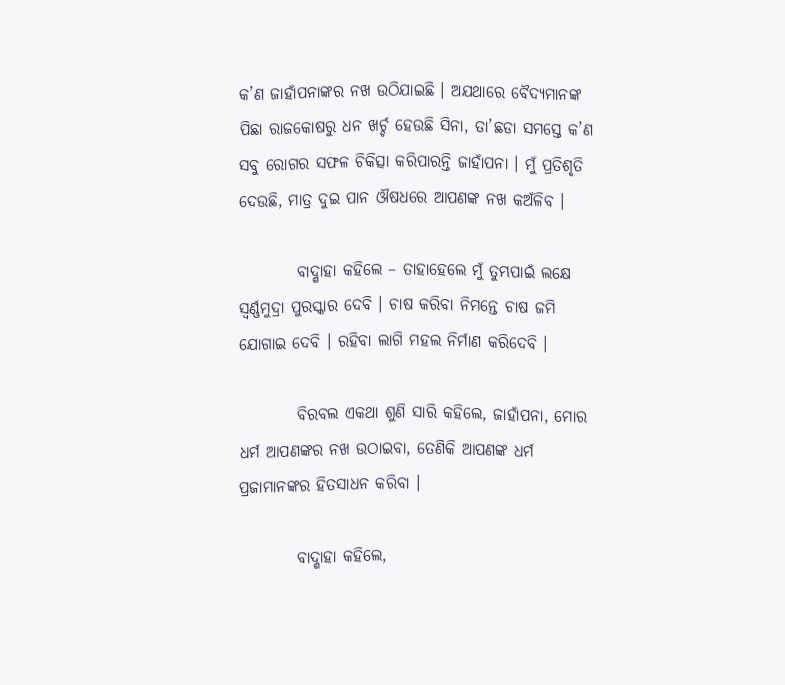କ’ଣ ଜାହାଁପନାଙ୍କର ନଖ ଉଠିଯାଇଛି । ଅଯଥାରେ ବୈଦ୍ୟମାନଙ୍କ ପିଛା ରାଜକୋଷରୁ ଧନ ଖର୍ଚ୍ଚ ହେଉଛି ସିନା, ତା’ଛଡା ସମସ୍ତେ କ’ଣ ସବୁ ରୋଗର ସଫଳ ଚିକିତ୍ସା କରିପାରନ୍ତି ଜାହାଁପନା । ମୁଁ ପ୍ରତିଶୃତି ଦେଉଛି, ମାତ୍ର ଦୁଇ ପାନ ଔଷଧରେ ଆପଣଙ୍କ ନଖ କଅଁଳିବ ।

         ବାଦ୍ଶାହା କହିଲେ – ତାହାହେଲେ ମୁଁ ତୁମ୍ଭପାଇଁ ଲକ୍ଷେ ସ୍ୱର୍ଣ୍ଣମୁଦ୍ରା ପୁରସ୍କାର ଦେବି । ଚାଷ କରିବା ନିମନ୍ତେ ଚାଷ ଜମି ଯୋଗାଇ ଦେବି । ରହିବା ଲାଗି ମହଲ ନିର୍ମାଣ କରିଦେବି ।

         ବିରବଲ ଏକଥା ଶୁଣି ସାରି କହିଲେ, ଜାହାଁପନା, ମୋର ଧର୍ମ ଆପଣଙ୍କର ନଖ ଉଠାଇବା, ତେଣିକି ଆପଣଙ୍କ ଧର୍ମ ପ୍ରଜାମାନଙ୍କର ହିତସାଧନ କରିବା ।

         ବାଦ୍ଶାହା କହିଲେ,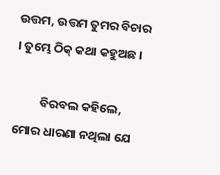ଉତ୍ତମ, ଉତ୍ତମ ତୁମର ବିଚାର । ତୁମ୍ଭେ ଠିକ୍ କଥା କହୁଅଛ ।

         ବିରବଲ କହିଲେ, ମୋର ଧାରଣା ନଥିଲା ଯେ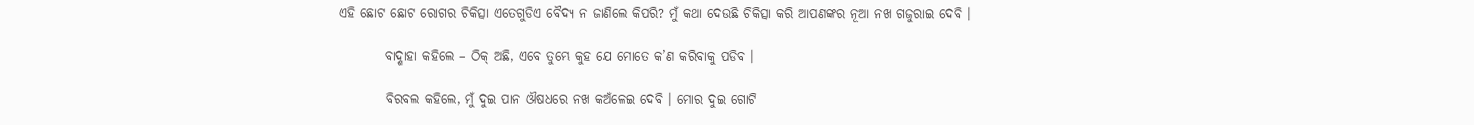ଏହି ଛୋଟ ଛୋଟ ରୋଗର ଚିକିତ୍ସା ଏତେଗୁଡିଏ ବୈଦ୍ୟ ନ ଜାଣିଲେ କିପରି? ମୁଁ କଥା ଦେଉଛି ଚିକିତ୍ସା କରି ଆପଣଙ୍କର ନୂଆ ନଖ ଗଜୁରାଇ ଦେବି ।

         ବାଦ୍ଶାହା କହିଲେ – ଠିକ୍ ଅଛି, ଏବେ ତୁମ୍ଭେ କୁହ ଯେ ମୋତେ କ’ଣ କରିବାକୁ ପଡିବ ।

         ବିରବଲ କହିଲେ, ମୁଁ ଦୁଇ ପାନ ଔଷଧରେ ନଖ କଅଁଳେଇ ଦେବି । ମୋର ଦୁଇ ଗୋଟି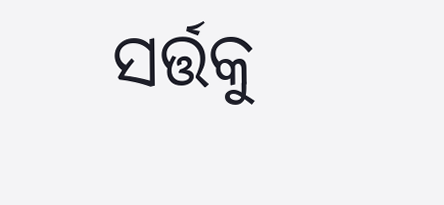ସର୍ତ୍ତକୁ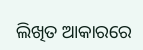ଲିଖିତ ଆକାରରେ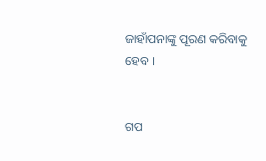ଜାହାଁପନାଙ୍କୁ ପୂରଣ କରିବାକୁ ହେବ ।


ଗପ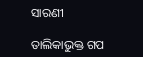ସାରଣୀ

ତାଲିକାଭୁକ୍ତ ଗପ